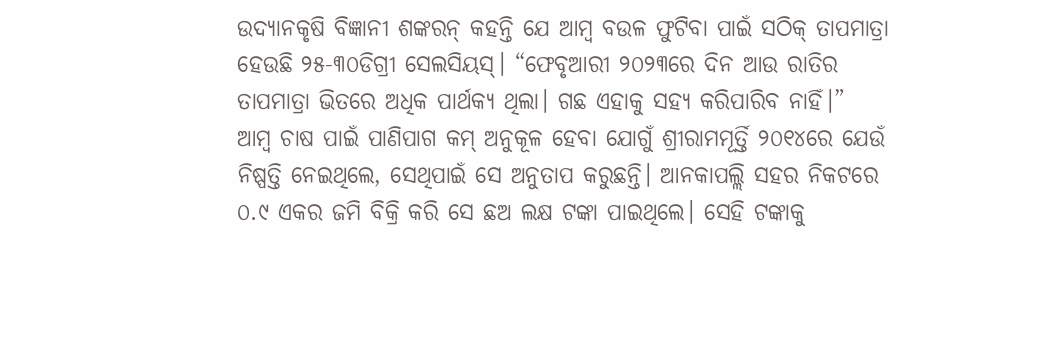ଉଦ୍ୟାନକୃଷି ବିଜ୍ଞାନୀ ଶଙ୍କରନ୍ କହନ୍ତି ଯେ ଆମ୍ୱ ବଉଳ ଫୁଟିବା ପାଇଁ ସଠିକ୍ ତାପମାତ୍ରା ହେଉଛି ୨୫-୩୦ଡିଗ୍ରୀ ସେଲସିୟସ୍। “ଫେବୃଆରୀ ୨୦୨୩ରେ ଦିନ ଆଉ ରାତିର ତାପମାତ୍ରା ଭିତରେ ଅଧିକ ପାର୍ଥକ୍ୟ ଥିଲା। ଗଛ ଏହାକୁ ସହ୍ୟ କରିପାରିବ ନାହିଁ।”
ଆମ୍ୱ ଚାଷ ପାଇଁ ପାଣିପାଗ କମ୍ ଅନୁକୂଳ ହେବା ଯୋଗୁଁ ଶ୍ରୀରାମମୂର୍ତ୍ତି ୨୦୧୪ରେ ଯେଉଁ ନିଷ୍ପତ୍ତି ନେଇଥିଲେ, ସେଥିପାଇଁ ସେ ଅନୁତାପ କରୁଛନ୍ତି। ଆନକାପଲ୍ଲି ସହର ନିକଟରେ ୦.୯ ଏକର ଜମି ବିକ୍ରି କରି ସେ ଛଅ ଲକ୍ଷ ଟଙ୍କା ପାଇଥିଲେ। ସେହି ଟଙ୍କାକୁ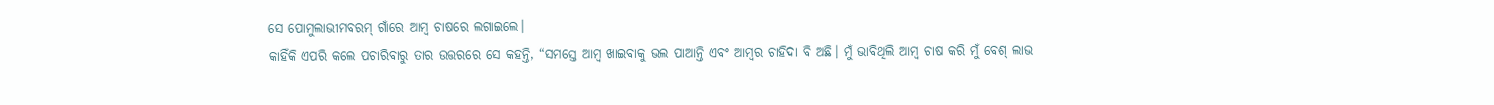ସେ ପୋମୁଲାଭୀମବରମ୍ ଗାଁରେ ଆମ୍ୱ ଚାଷରେ ଲଗାଇଲେ।
କାହିଁକି ଏପରି କଲେ ପଚାରିବାରୁ ତାର ଉତ୍ତରରେ ସେ କହନ୍ତି, “ସମସ୍ତେ ଆମ୍ୱ ଖାଇବାକୁ ଭଲ ପାଆନ୍ତି ଏବଂ ଆମ୍ୱର ଚାହିଦା ବି ଅଛି। ମୁଁ ଭାବିଥିଲି ଆମ୍ୱ ଚାଷ କରି ମୁଁ ବେଶ୍ ଲାଭ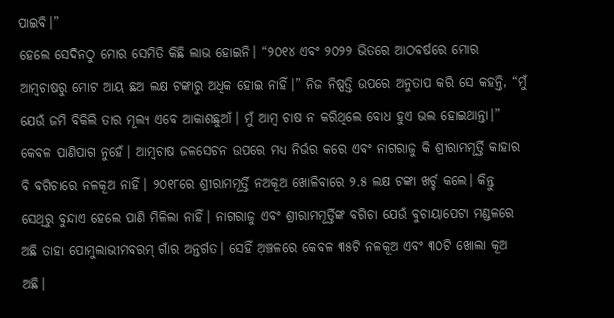ପାଇବି।”
ହେଲେ ସେଦିନଠୁ ମୋର ସେମିତି କିଛି ଲାଭ ହୋଇନି। “୨୦୧୪ ଏବଂ ୨୦୨୨ ଭିତରେ ଆଠବର୍ଷରେ ମୋର ଆମ୍ୱଚାଷରୁ ମୋଟ ଆୟ ଛଅ ଲକ୍ଷ ଟଙ୍କାରୁ ଅଧିକ ହୋଇ ନାହିଁ।” ନିଜ ନିଷ୍ପତ୍ତି ଉପରେ ଅନୁତାପ କରି ସେ କହନ୍ତି, “ମୁଁ ଯେଉଁ ଜମି ବିକିଲି ତାର ମୂଲ୍ୟ ଏବେ ଆକାଶଛୁଆଁ। ମୁଁ ଆମ୍ୱ ଚାଷ ନ କରିଥିଲେ ବୋଧ ହୁଏ ଭଲ ହୋଇଥାନ୍ତା।”
କେବଳ ପାଣିପାଗ ନୁହେଁ। ଆମ୍ୱଚାଷ ଜଳସେଚନ ଉପରେ ମଧ୍ୟ ନିର୍ଭର କରେ ଏବଂ ନାଗରାଜୁ କି ଶ୍ରୀରାମମୂର୍ତ୍ତି କାହାର ବି ବଗିଚାରେ ନଳକୂଅ ନାହିଁ। ୨୦୧୮ରେ ଶ୍ରୀରାମମୂର୍ତ୍ତି ନଅକୂଅ ଖୋଳିବାରେ ୨.୫ ଲକ୍ଷ ଟଙ୍କା ଖର୍ଚ୍ଚ କଲେ। କିନ୍ତୁ ସେଥିରୁ ବୁନ୍ଦାଏ ହେଲେ ପାଣି ମିଳିଲା ନାହିଁ। ନାଗରାଜୁ ଏବଂ ଶ୍ରୀରାମମୂର୍ତ୍ତିଙ୍କ ବଗିଚା ଯେଉଁ ବୁଚାୟାପେଟା ମଣ୍ଡଳରେ ଅଛି ତାହା ପୋମୁଲାଭୀମବରମ୍ ଗାଁର ଅନ୍ତର୍ଗତ। ସେହିଁ ଅ଼ଞ୍ଚଳରେ କେବଳ ୩୫ଟି ନଳକୂଅ ଏବଂ ୩୦ଟି ଖୋଲା କୂଅ ଅଛି।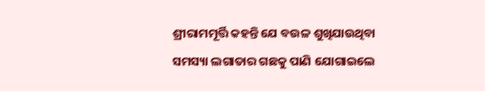ଶ୍ରୀରାମମୂର୍ତ୍ତି କହନ୍ତି ଯେ ବଉଳ ଶୁଖିଯାଉଥିବା ସମସ୍ୟା ଲଗାତାର ଗଛକୁ ପାଣି ଯୋଗାଇଲେ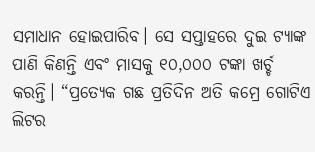ସମାଧାନ ହୋଇପାରିବ। ସେ ସପ୍ତାହରେ ଦୁଇ ଟ୍ୟାଙ୍କ ପାଣି କିଣନ୍ତି ଏବଂ ମାସକୁ ୧୦,୦୦୦ ଟଙ୍କା ଖର୍ଚ୍ଚ କରନ୍ତି। “ପ୍ରତ୍ୟେକ ଗଛ ପ୍ରତିଦିନ ଅତି କମ୍ରେ ଗୋଟିଏ ଲିଟର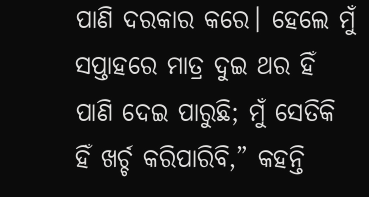ପାଣି ଦରକାର କରେ। ହେଲେ ମୁଁ ସପ୍ତାହରେ ମାତ୍ର ଦୁଇ ଥର ହିଁ ପାଣି ଦେଇ ପାରୁଛି; ମୁଁ ସେତିକି ହିଁ ଖର୍ଚ୍ଚ କରିପାରିବି,” କହନ୍ତି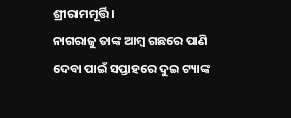ଶ୍ରୀରାମମୂର୍ତ୍ତି।
ନାଗରାଜୁ ତାଙ୍କ ଆମ୍ୱ ଗଛରେ ପାଣି ଦେବା ପାଇଁ ସପ୍ତାହରେ ଦୁଇ ଟ୍ୟାଙ୍କ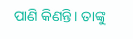ପାଣି କିଣନ୍ତି। ତାଙ୍କୁ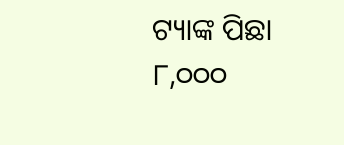ଟ୍ୟାଙ୍କ ପିଛା ୮,୦୦୦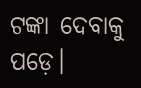ଟଙ୍କା ଦେବାକୁ ପଡ଼େ।